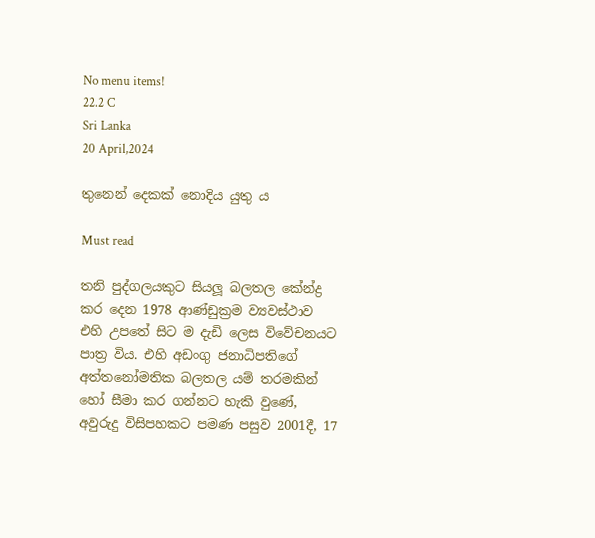No menu items!
22.2 C
Sri Lanka
20 April,2024

තුනෙන් දෙකක් නොදිය යුතු ය

Must read

තනි පුද්ගලයකුට සියලූ බලතල කේන්ද්‍ර කර දෙන 1978 ආණ්ඩුක්‍රම ව්‍යවස්ථාව එහි උපතේ සිට ම දැඩි ලෙස විවේචනයට පාත්‍ර විය. එහි අඩංගු ජනාධිපතිගේ අත්තනෝමතික බලතල යම් තරමකින් හෝ සීමා කර ගන්නට හැකි වුණේ, අවුරුදු විසිපහකට පමණ පසුව 2001දී, 17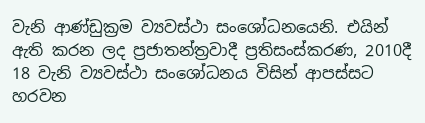වැනි ආණ්ඩුක්‍රම ව්‍යවස්ථා සංශෝධනයෙනි. එයින් ඇති කරන ලද ප්‍රජාතන්ත්‍රවාදී ප්‍රතිසංස්කරණ, 2010දී 18 වැනි ව්‍යවස්ථා සංශෝධනය විසින් ආපස්සට හරවන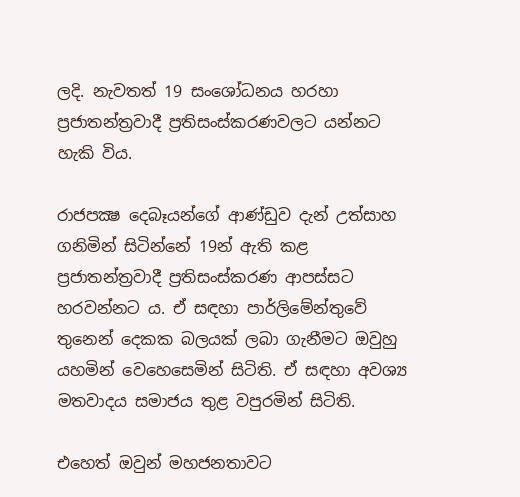ලදි. නැවතත් 19 සංශෝධනය හරහා ප්‍රජාතන්ත්‍රවාදී ප්‍රතිසංස්කරණවලට යන්නට හැකි විය.

රාජපක්‍ෂ දෙබෑයන්ගේ ආණ්ඩුව දැන් උත්සාහ ගනිමින් සිටින්නේ 19න් ඇති කළ ප්‍රජාතන්ත්‍රවාදී ප්‍රතිසංස්කරණ ආපස්සට හරවන්නට ය. ඒ සඳහා පාර්ලිමේන්තුවේ තුනෙන් දෙකක බලයක් ලබා ගැනීමට ඔවුහු යහමින් වෙහෙසෙමින් සිටිති. ඒ සඳහා අවශ්‍ය මතවාදය සමාජය තුළ වපුරමින් සිටිති.

එහෙත් ඔවුන් මහජනතාවට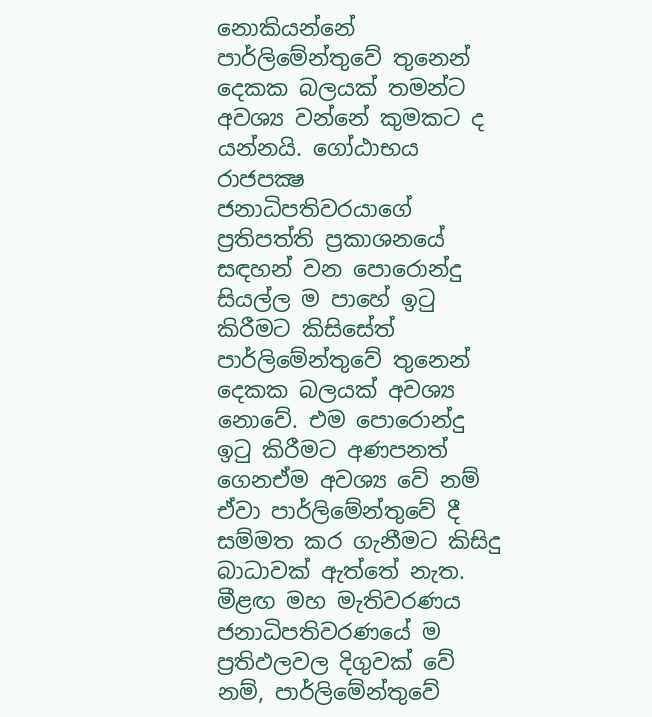නොකියන්නේ පාර්ලිමේන්තුවේ තුනෙන් දෙකක බලයක් තමන්ට අවශ්‍ය වන්නේ කුමකට ද යන්නයි. ගෝඨාභය රාජපක්‍ෂ ජනාධිපතිවරයාගේ ප්‍රතිපත්ති ප්‍රකාශනයේ සඳහන් වන පොරොන්දු සියල්ල ම පාහේ ඉටු කිරීමට කිසිසේත් පාර්ලිමේන්තුවේ තුනෙන් දෙකක බලයක් අවශ්‍ය නොවේ. එම පොරොන්දු ඉටු කිරීමට අණපනත් ගෙනඒම අවශ්‍ය වේ නම් ඒවා පාර්ලිමේන්තුවේ දී සම්මත කර ගැනීමට කිසිදු බාධාවක් ඇත්තේ නැත. මීළඟ මහ මැතිවරණය ජනාධිපතිවරණයේ ම ප්‍රතිඵලවල දිගුවක් වේ නම්, පාර්ලිමේන්තුවේ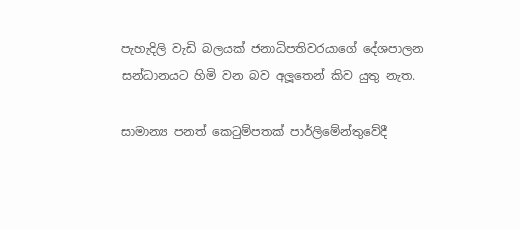පැහැදිලි වැඩි බලයක් ජනාධිපතිවරයාගේ දේශපාලන සන්ධානයට හිමි වන බව අලූතෙන් කිව යුතු නැත.

සාමාන්‍ය පනත් කෙටුම්පතක් පාර්ලිමේන්තුවේදී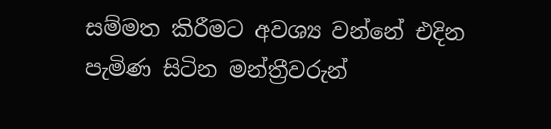සම්මත කිරීමට අවශ්‍ය වන්නේ එදින පැමිණ සිටින මන්ත්‍රීවරුන්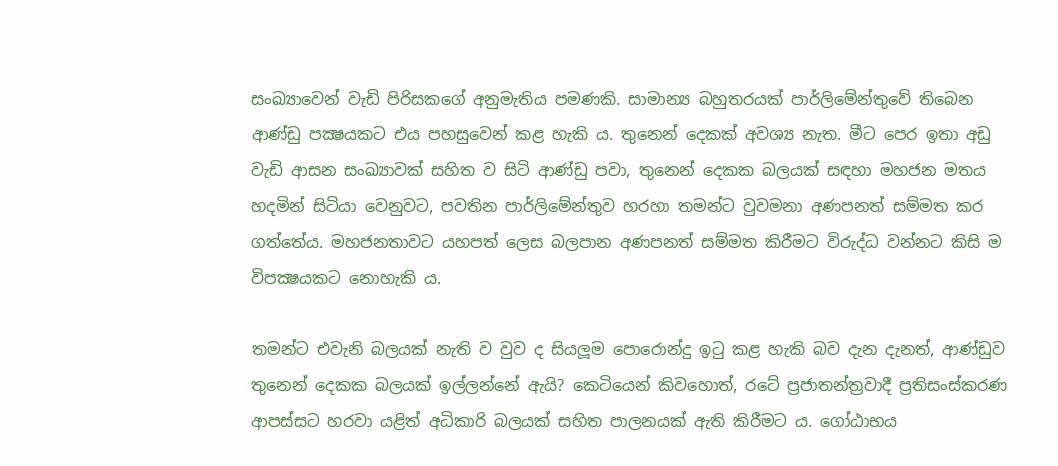සංඛ්‍යාවෙන් වැඩි පිරිසකගේ අනුමැතිය පමණකි. සාමාන්‍ය බහුතරයක් පාර්ලිමේන්තුවේ තිබෙන ආණ්ඩු පක්‍ෂයකට එය පහසුවෙන් කළ හැකි ය. තුනෙන් දෙකක් අවශ්‍ය නැත. මීට පෙර ඉතා අඩු වැඩි ආසන සංඛ්‍යාවක් සහිත ව සිටි ආණ්ඩු පවා, තුනෙන් දෙකක බලයක් සඳහා මහජන මතය හදමින් සිටියා වෙනුවට, පවතින පාර්ලිමේන්තුව හරහා තමන්ට වුවමනා අණපනත් සම්මත කර ගත්තේය. මහජනතාවට යහපත් ලෙස බලපාන අණපනත් සම්මත කිරීමට විරුද්ධ වන්නට කිසි ම විපක්‍ෂයකට නොහැකි ය.

තමන්ට එවැනි බලයක් නැති ව වුව ද සියලූම පොරොන්දු ඉටු කළ හැකි බව දැන දැනත්, ආණ්ඩුව තුනෙන් දෙකක බලයක් ඉල්ලන්නේ ඇයි? කෙටියෙන් කිවහොත්, රටේ ප්‍රජාතන්ත්‍රවාදී ප්‍රතිසංස්කරණ ආපස්සට හරවා යළිත් අධිකාරි බලයක් සහිත පාලනයක් ඇති කිරීමට ය. ගෝඨාභය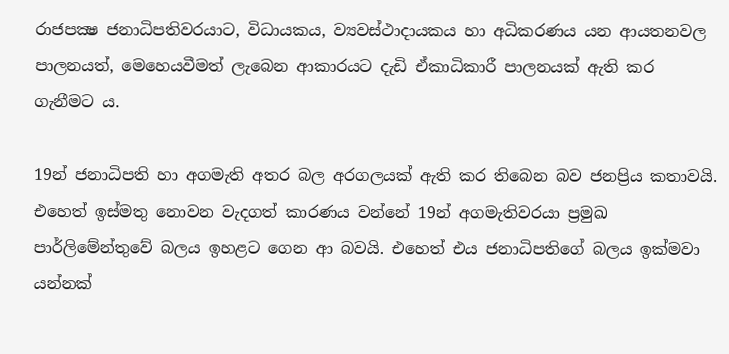රාජපක්‍ෂ ජනාධිපතිවරයාට, විධායකය, ව්‍යවස්ථාදායකය හා අධිකරණය යන ආයතනවල පාලනයත්, මෙහෙයවීමත් ලැබෙන ආකාරයට දැඩි ඒකාධිකාරී පාලනයක් ඇති කර ගැනීමට ය.

19න් ජනාධිපති හා අගමැති අතර බල අරගලයක් ඇති කර තිබෙන බව ජනප්‍රිය කතාවයි. එහෙත් ඉස්මතු නොවන වැදගත් කාරණය වන්නේ 19න් අගමැතිවරයා ප්‍රමුඛ පාර්ලිමේන්තුවේ බලය ඉහළට ගෙන ආ බවයි. එහෙත් එය ජනාධිපතිගේ බලය ඉක්මවා යන්නක්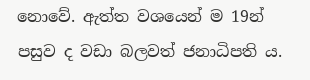නොවේ. ඇත්ත වශයෙන් ම 19න් පසුව ද වඩා බලවත් ජනාධිපති ය.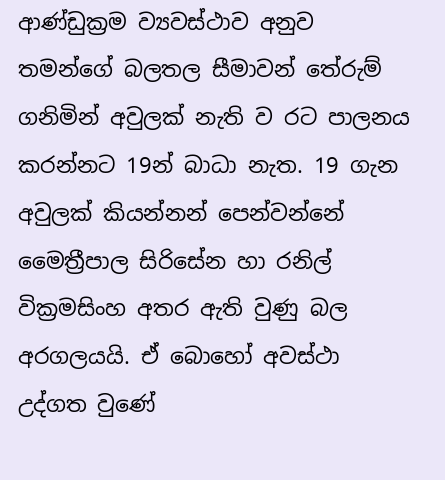ආණ්ඩුක්‍රම ව්‍යවස්ථාව අනුව තමන්ගේ බලතල සීමාවන් තේරුම් ගනිමින් අවුලක් නැති ව රට පාලනය කරන්නට 19න් බාධා නැත. 19 ගැන අවුලක් කියන්නන් පෙන්වන්නේ මෛත්‍රීපාල සිරිසේන හා රනිල් වික්‍රමසිංහ අතර ඇති වුණු බල අරගලයයි. ඒ බොහෝ අවස්ථා උද්ගත වුණේ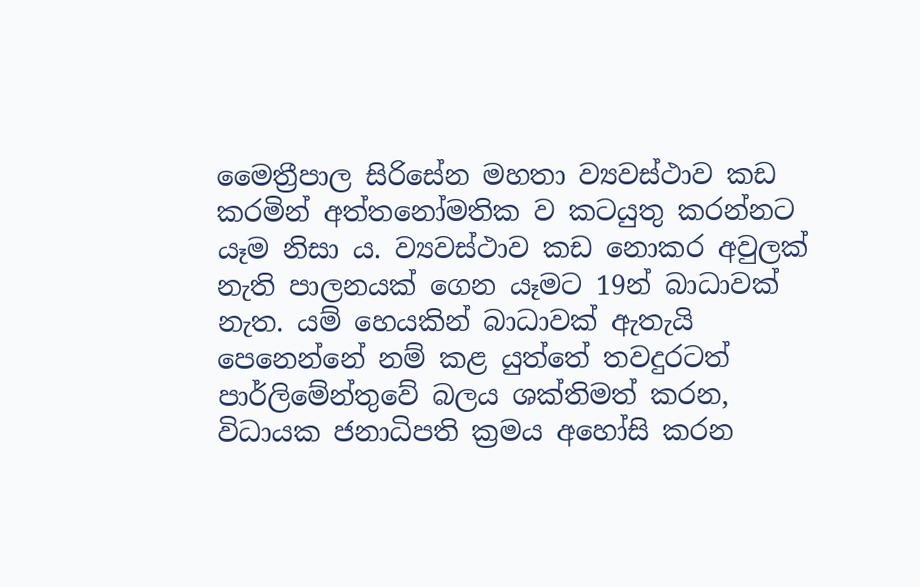මෛත්‍රීපාල සිරිසේන මහතා ව්‍යවස්ථාව කඩ කරමින් අත්තනෝමතික ව කටයුතු කරන්නට යෑම නිසා ය. ව්‍යවස්ථාව කඩ නොකර අවුලක් නැති පාලනයක් ගෙන යෑමට 19න් බාධාවක් නැත. යම් හෙයකින් බාධාවක් ඇතැයි පෙනෙන්නේ නම් කළ යුත්තේ තවදුරටත් පාර්ලිමේන්තුවේ බලය ශක්තිමත් කරන, විධායක ජනාධිපති ක්‍රමය අහෝසි කරන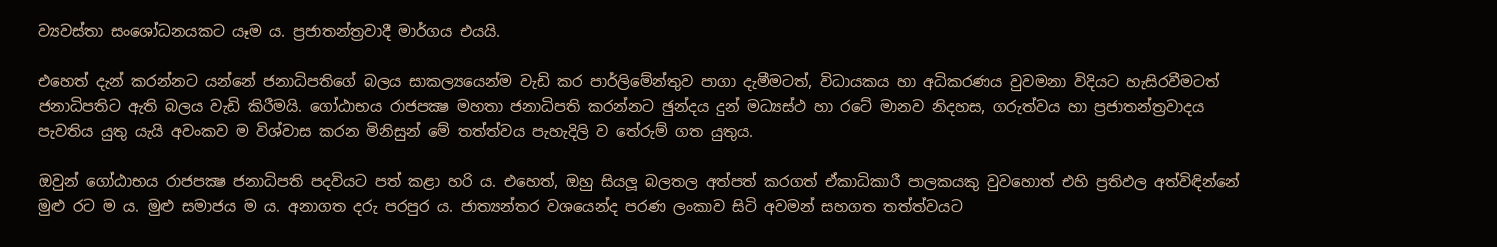ව්‍යවස්තා සංශෝධනයකට යෑම ය. ප්‍රජාතන්ත්‍රවාදී මාර්ගය එයයි.

එහෙත් දැන් කරන්නට යන්නේ ජනාධිපතිගේ බලය සාකල්‍යයෙන්ම වැඩි කර පාර්ලිමේන්තුව පාගා දැමීමටත්, විධායකය හා අධිකරණය වුවමනා විදියට හැසිරවීමටත් ජනාධිපතිට ඇති බලය වැඩි කිරීමයි. ගෝඨාභය රාජපක්‍ෂ මහතා ජනාධිපති කරන්නට ඡුන්දය දුන් මධ්‍යස්ථ හා රටේ මානව නිදහස, ගරුත්වය හා ප්‍රජාතන්ත්‍රවාදය පැවතිය යුතු යැයි අවංකව ම විශ්වාස කරන මිනිසුන් මේ තත්ත්වය පැහැදිලි ව තේරුම් ගත යුතුය.

ඔවුන් ගෝඨාභය රාජපක්‍ෂ ජනාධිපති පදවියට පත් කළා හරි ය. එහෙත්, ඔහු සියලූ බලතල අත්පත් කරගත් ඒකාධිකාරී පාලකයකු වුවහොත් එහි ප්‍රතිඵල අත්විඳින්නේ මුළු රට ම ය. මුළු සමාජය ම ය. අනාගත දරු පරපුර ය. ජාත්‍යන්තර වශයෙන්ද පරණ ලංකාව සිටි අවමන් සහගත තත්ත්වයට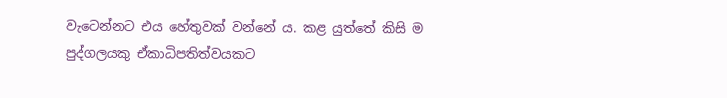වැටෙන්නට එය හේතුවක් වන්නේ ය. කළ යුත්තේ කිසි ම පුද්ගලයකු ඒකාධිපතිත්වයකට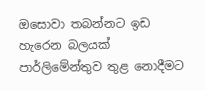ඔසොවා තබන්නට ඉඩ හැරෙන බලයක් පාර්ලිමේන්තුව තුළ නොදීමට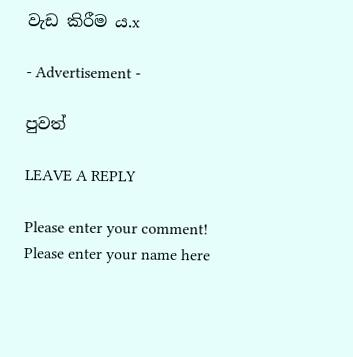වැඩ කිරීම ය.x

- Advertisement -

පුවත්

LEAVE A REPLY

Please enter your comment!
Please enter your name here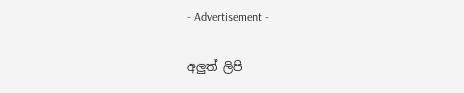- Advertisement -

අලුත් ලිපි